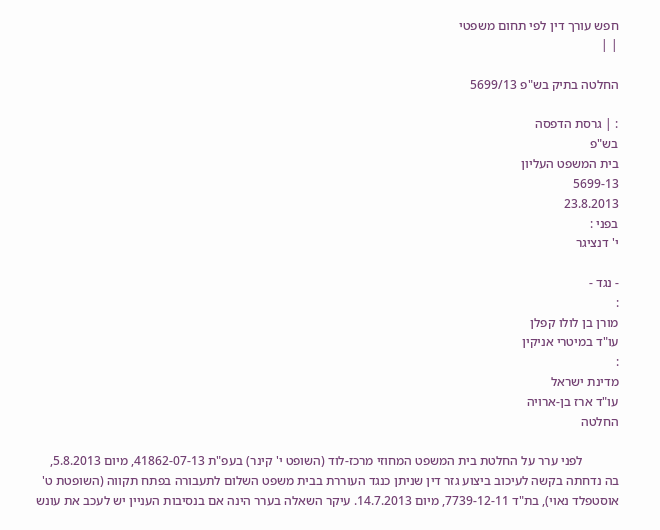חפש עורך דין לפי תחום משפטי
| |

החלטה בתיק בש"פ 5699/13

: | גרסת הדפסה
בש"פ
בית המשפט העליון
5699-13
23.8.2013
בפני :
י' דנציגר

- נגד -
:
מורן בן לולו קפלן
עו"ד במיטרי אניקין
:
מדינת ישראל
עו"ד ארז בן-ארויה
החלטה

           לפני ערר על החלטת בית המשפט המחוזי מרכז-לוד (השופט י' קינר) בעפ"ת 41862-07-13, מיום 5.8.2013, בה נדחתה בקשה לעיכוב ביצוע גזר דין שניתן כנגד העוררת בבית משפט השלום לתעבורה בפתח תקווה (השופטת ט' אוסטפלד נאוי), בת"ד 7739-12-11, מיום 14.7.2013. עיקר השאלה בערר הינה אם בנסיבות העניין יש לעכב את עונש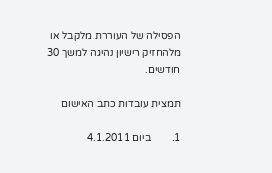הפסילה של העוררת מלקבל או מלהחזיק רישיון נהיגה למשך 30 חודשים.

תמצית עובדות כתב האישום

1.        ביום 4.1.2011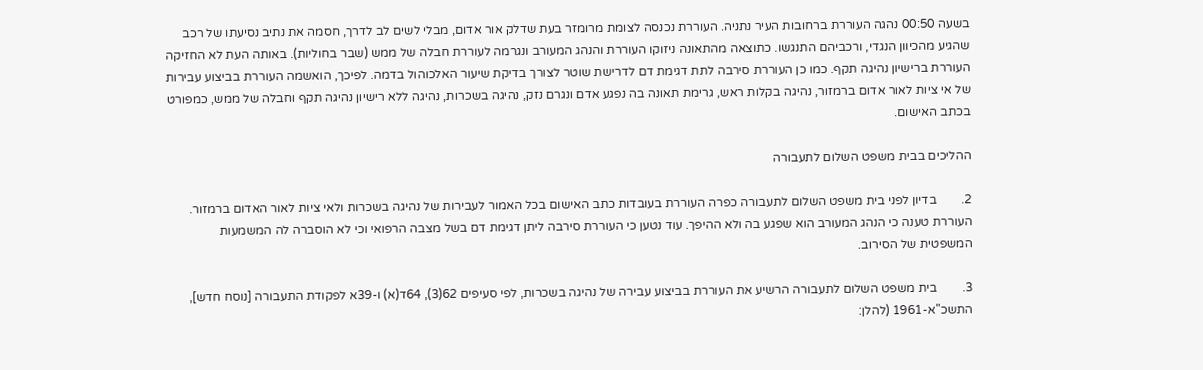בשעה 00:50 נהגה העוררת ברחובות העיר נתניה. העוררת נכנסה לצומת מרומזר בעת שדלק אור אדום, מבלי לשים לב לדרך, חסמה את נתיב נסיעתו של רכב שהגיע מהכיוון הנגדי, ורכביהם התנגשו. כתוצאה מהתאונה ניזוקו העוררת והנהג המעורב ונגרמה לעוררת חבלה של ממש (שבר בחוליות). באותה העת לא החזיקה העוררת ברישיון נהיגה תקף. כמו כן העוררת סירבה לתת דגימת דם לדרישת שוטר לצורך בדיקת שיעור האלכוהול בדמה. לפיכך, הואשמה העוררת בביצוע עבירות של אי ציות לאור אדום ברמזור, נהיגה בקלות ראש, גרימת תאונה בה נפגע אדם ונגרם נזק, נהיגה בשכרות, נהיגה ללא רישיון נהיגה תקף וחבלה של ממש, כמפורט בכתב האישום.

ההליכים בבית משפט השלום לתעבורה

2.        בדיון לפני בית משפט השלום לתעבורה כפרה העוררת בעובדות כתב האישום בכל האמור לעבירות של נהיגה בשכרות ולאי ציות לאור האדום ברמזור. העוררת טענה כי הנהג המעורב הוא שפגע בה ולא ההיפך. עוד נטען כי העוררת סירבה ליתן דגימת דם בשל מצבה הרפואי וכי לא הוסברה לה המשמעות המשפטית של הסירוב.

3.        בית משפט השלום לתעבורה הרשיע את העוררת בביצוע עבירה של נהיגה בשכרות, לפי סעיפים 62(3), 64ד(א) ו-39א לפקודת התעבורה [נוסח חדש], התשכ"א-1961 (להלן: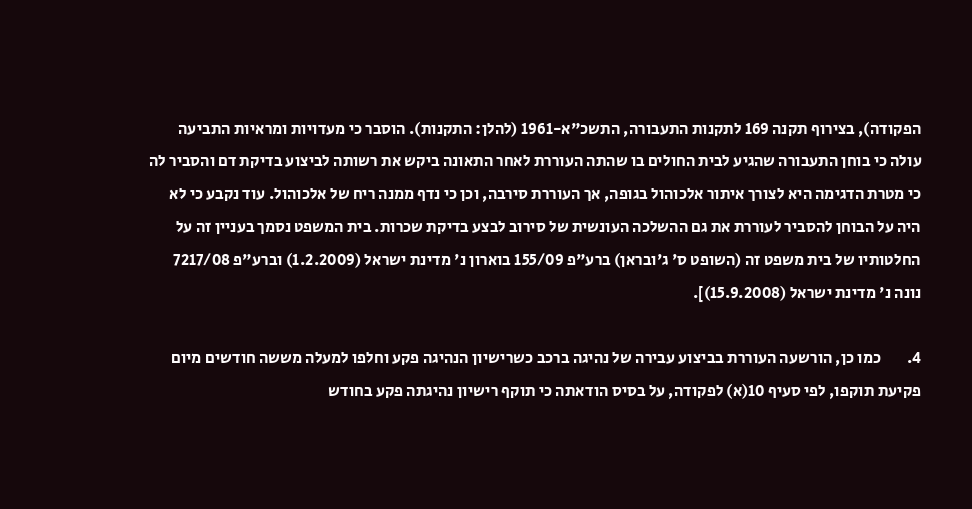הפקודה), בצירוף תקנה 169 לתקנות התעבורה, התשכ"א-1961 (להלן: התקנות). הוסבר כי מעדויות ומראיות התביעה עולה כי בוחן התעבורה שהגיע לבית החולים בו שהתה העוררת לאחר התאונה ביקש את רשותה לביצוע בדיקת דם והסביר לה כי מטרת הדגימה היא לצורך איתור אלכוהול בגופה, אך העוררת סירבה, וכן כי נדף ממנה ריח של אלכוהול. עוד נקבע כי לא היה על הבוחן להסביר לעוררת את גם ההשלכה העונשית של סירוב לבצע בדיקת שכרות. בית המשפט נסמך בעניין זה על החלטותיו של בית משפט זה (השופט ס' ג'ובראן) ברע"פ 155/09 בוארון נ' מדינת ישראל (1.2.2009) וברע"פ 7217/08 נונה נ' מדינת ישראל (15.9.2008)].

4.        כמו כן, הורשעה העוררת בביצוע עבירה של נהיגה ברכב כשרישיון הנהיגה פקע וחלפו למעלה מששה חודשים מיום פקיעת תוקפו, לפי סעיף 10(א) לפקודה, על בסיס הודאתה כי תוקף רישיון נהיגתה פקע בחודש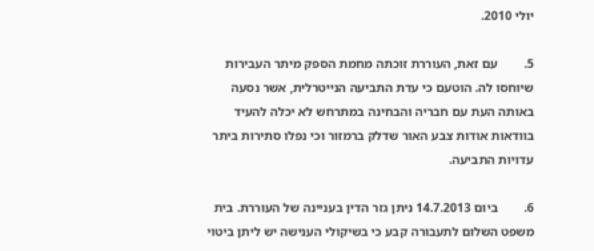יולי 2010.

5.        עם זאת, העוררת זוכתה מחמת הספק מיתר העבירות שיוחסו לה. הוטעם כי עדת התביעה הנייטרלית, אשר נסעה באותה העת עם חבריה והבחינה במתרחש לא יכלה להעיד בוודאות אודות צבע האור שדלק ברמזור וכי נפלו סתירות ביתר עדויות התביעה.

6.        ביום 14.7.2013 ניתן גזר הדין בעניינה של העוררת. בית משפט השלום לתעבורה קבע כי בשיקולי הענישה יש ליתן ביטוי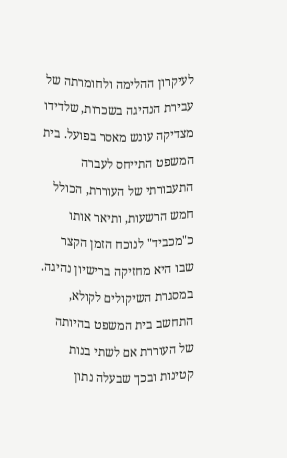לעיקרון ההלימה ולחומרתה של עבירת הנהיגה בשכרות, שלדידו מצדיקה עונש מאסר בפועל. בית המשפט התייחס לעברה התעבורתי של העוררת, הכולל חמש הרשעות, ותיאר אותו כ"מכביד" לנוכח הזמן הקצר שבו היא מחזיקה ברישיון נהיגה. במסגרת השיקולים לקולא, התחשב בית המשפט בהיותה של העוררת אם לשתי בנות קטינות ובכך שבעלה נתון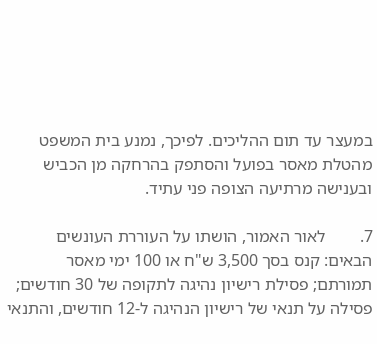במעצר עד תום ההליכים. לפיכך, נמנע בית המשפט מהטלת מאסר בפועל והסתפק בהרחקה מן הכביש ובענישה מרתיעה הצופה פני עתיד.

7.        לאור האמור, הושתו על העוררת העונשים הבאים: קנס בסך 3,500 ש"ח או 100 ימי מאסר תמורתם; פסילת רישיון נהיגה לתקופה של 30 חודשים; פסילה על תנאי של רישיון הנהיגה ל-12 חודשים, והתנאי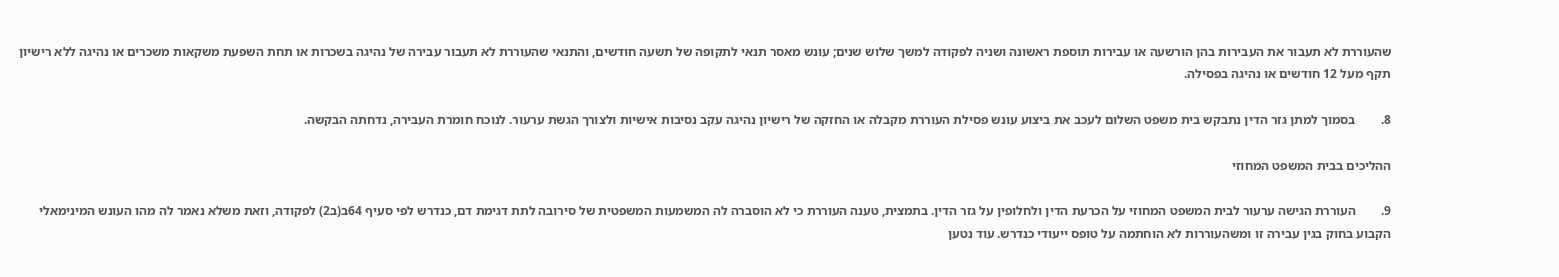שהעוררת לא תעבור את העבירות בהן הורשעה או עבירות תוספת ראשונה ושניה לפקודה למשך שלוש שנים; עונש מאסר תנאי לתקופה של תשעה חודשים, והתנאי שהעוררת לא תעבור עבירה של נהיגה בשכרות או תחת השפעת משקאות משכרים או נהיגה ללא רישיון תקף מעל 12 חודשים או נהיגה בפסילה.

8.        בסמוך למתן גזר הדין נתבקש בית משפט השלום לעכב את ביצוע עונש פסילת העוררת מקבלה או החזקה של רישיון נהיגה עקב נסיבות אישיות ולצורך הגשת ערעור. לנוכח חומרת העבירה, נדחתה הבקשה.

ההליכים בבית המשפט המחוזי

9.        העוררת הגישה ערעור לבית המשפט המחוזי על הכרעת הדין ולחלופין על גזר הדין. בתמצית, טענה העוררת כי לא הוסברה לה המשמעות המשפטית של סירובה לתת דגימת דם, כנדרש לפי סעיף 64ב(ב2) לפקודה, וזאת משלא נאמר לה מהו העונש המינימאלי הקבוע בחוק בגין עבירה זו ומשהעוררות לא הוחתמה על טופס ייעודי כנדרש. עוד נטען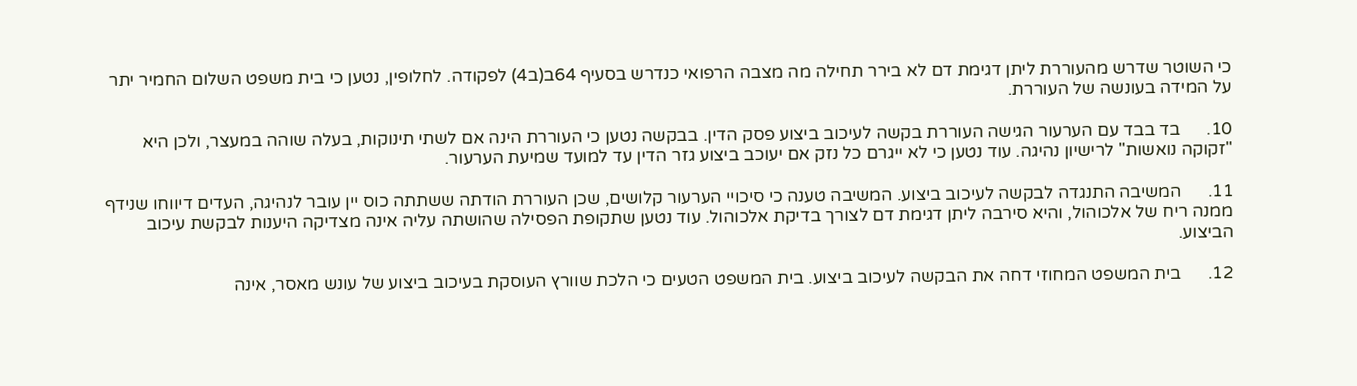כי השוטר שדרש מהעוררת ליתן דגימת דם לא בירר תחילה מה מצבה הרפואי כנדרש בסעיף 64ב(ב4) לפקודה. לחלופין, נטען כי בית משפט השלום החמיר יתר על המידה בעונשה של העוררת.

10.      בד בבד עם הערעור הגישה העוררת בקשה לעיכוב ביצוע פסק הדין. בבקשה נטען כי העוררת הינה אם לשתי תינוקות, בעלה שוהה במעצר, ולכן היא "זקוקה נואשות" לרישיון נהיגה. עוד נטען כי לא ייגרם כל נזק אם יעוכב ביצוע גזר הדין עד למועד שמיעת הערעור.

11.      המשיבה התנגדה לבקשה לעיכוב ביצוע. המשיבה טענה כי סיכויי הערעור קלושים, שכן העוררת הודתה ששתתה כוס יין עובר לנהיגה, העדים דיווחו שנידף ממנה ריח של אלכוהול, והיא סירבה ליתן דגימת דם לצורך בדיקת אלכוהול. עוד נטען שתקופת הפסילה שהושתה עליה אינה מצדיקה היענות לבקשת עיכוב הביצוע.

12.      בית המשפט המחוזי דחה את הבקשה לעיכוב ביצוע. בית המשפט הטעים כי הלכת שוורץ העוסקת בעיכוב ביצוע של עונש מאסר, אינה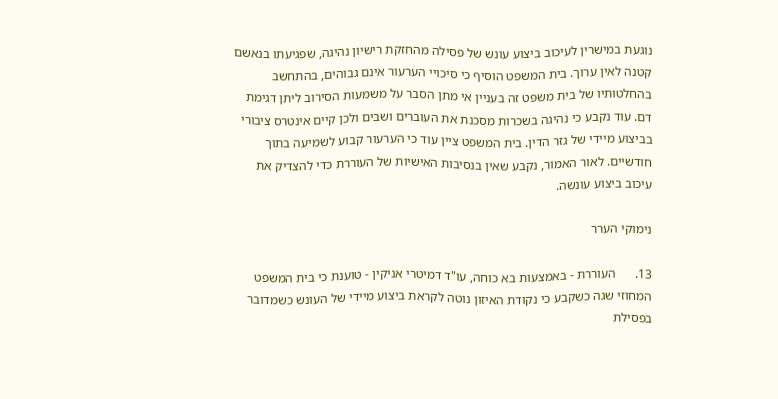נוגעת במישרין לעיכוב ביצוע עונש של פסילה מהחזקת רישיון נהיגה, שפגיעתו בנאשם קטנה לאין ערוך. בית המשפט הוסיף כי סיכויי הערעור אינם גבוהים, בהתחשב בהחלטותיו של בית משפט זה בעניין אי מתן הסבר על משמעות הסירוב ליתן דגימת דם. עוד נקבע כי נהיגה בשכרות מסכנת את העוברים ושבים ולכן קיים אינטרס ציבורי בביצוע מיידי של גזר הדין. בית המשפט ציין עוד כי הערעור קבוע לשמיעה בתוך חודשיים. לאור האמור, נקבע שאין בנסיבות האישיות של העוררת כדי להצדיק את עיכוב ביצוע עונשה.

נימוקי הערר

13.      העוררת - באמצעות בא כוחה, עו"ד דמיטרי אניקין - טוענת כי בית המשפט המחוזי שגה כשקבע כי נקודת האיזון נוטה לקראת ביצוע מיידי של העונש כשמדובר בפסילת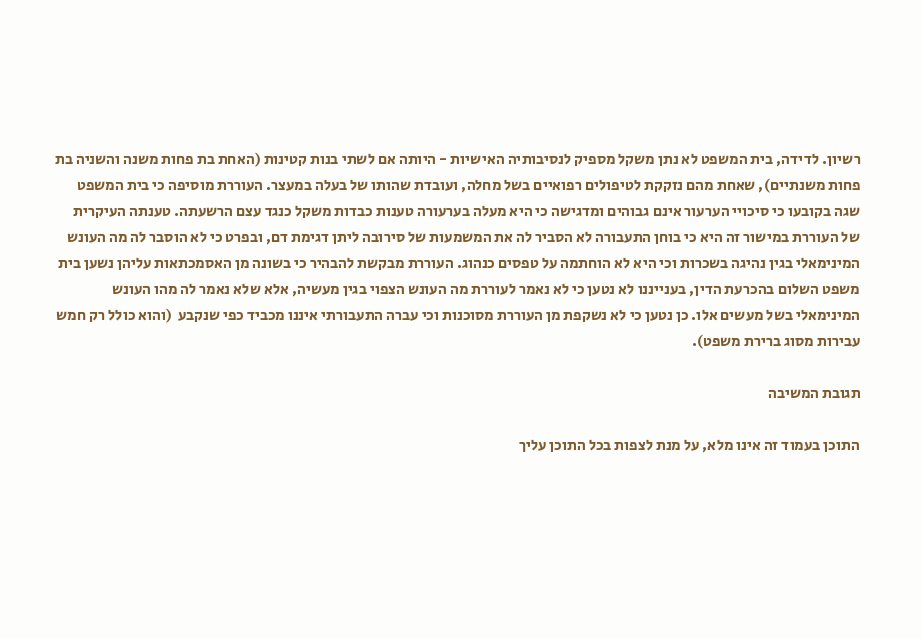רשיון. לדידה, בית המשפט לא נתן משקל מספיק לנסיבותיה האישיות - היותה אם לשתי בנות קטינות (האחת בת פחות משנה והשניה בת פחות משנתיים), שאחת מהם נזקקת לטיפולים רפואיים בשל מחלה, ועובדת שהותו של בעלה במעצר. העוררת מוסיפה כי בית המשפט שגה בקובעו כי סיכויי הערעור אינם גבוהים ומדגישה כי היא מעלה בערעורה טענות כבדות משקל כנגד עצם הרשעתה. טענתה העיקרית של העוררת במישור זה היא כי בוחן התעבורה לא הסביר לה את המשמעות של סירובה ליתן דגימת דם, ובפרט כי לא הוסבר לה מה העונש המינימאלי בגין נהיגה בשכרות וכי היא לא הוחתמה על טפסים כנהוג. העוררת מבקשת להבהיר כי בשונה מן האסמכתאות עליהן נשען בית משפט השלום בהכרעת הדין, בענייננו לא נטען כי לא נאמר לעוררת מה העונש הצפוי בגין מעשיה, אלא שלא נאמר לה מהו העונש המינימאלי בשל מעשים אלו. כן נטען כי לא נשקפת מן העוררת מסוכנות וכי עברה התעבורתי איננו מכביד כפי שנקבע  (והוא כולל רק חמש עבירות מסוג ברירת משפט).

תגובת המשיבה

התוכן בעמוד זה אינו מלא, על מנת לצפות בכל התוכן עליך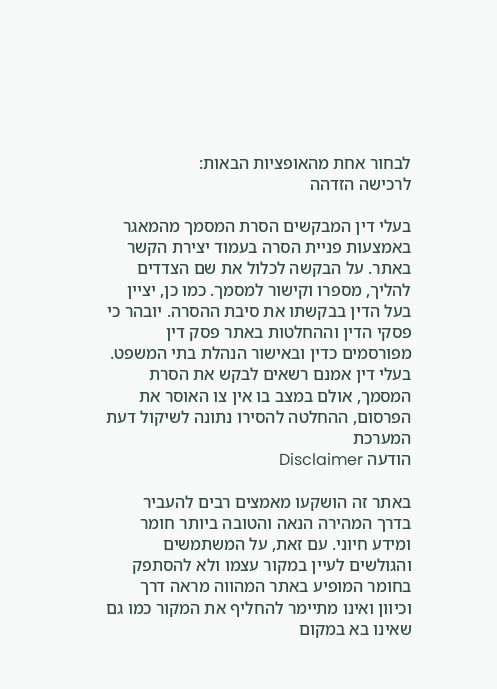לבחור אחת מהאופציות הבאות:
לרכישה הזדהה

בעלי דין המבקשים הסרת המסמך מהמאגר באמצעות פניית הסרה בעמוד יצירת הקשר באתר. על הבקשה לכלול את שם הצדדים להליך, מספרו וקישור למסמך. כמו כן, יציין בעל הדין בבקשתו את סיבת ההסרה. יובהר כי פסקי הדין וההחלטות באתר פסק דין מפורסמים כדין ובאישור הנהלת בתי המשפט. בעלי דין אמנם רשאים לבקש את הסרת המסמך, אולם במצב בו אין צו האוסר את הפרסום, ההחלטה להסירו נתונה לשיקול דעת המערכת
הודעה Disclaimer

באתר זה הושקעו מאמצים רבים להעביר בדרך המהירה הנאה והטובה ביותר חומר ומידע חיוני. עם זאת, על המשתמשים והגולשים לעיין במקור עצמו ולא להסתפק בחומר המופיע באתר המהווה מראה דרך וכיוון ואינו מתיימר להחליף את המקור כמו גם שאינו בא במקום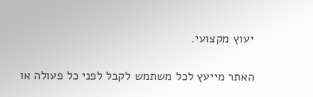יעוץ מקצועי.

האתר מייעץ לכל משתמש לקבל לפני כל פעולה או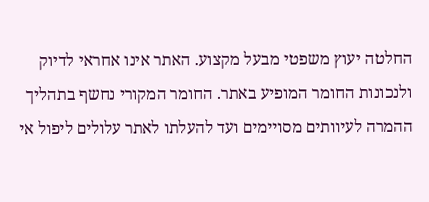החלטה יעוץ משפטי מבעל מקצוע. האתר אינו אחראי לדיוק ולנכונות החומר המופיע באתר. החומר המקורי נחשף בתהליך ההמרה לעיוותים מסויימים ועד להעלתו לאתר עלולים ליפול אי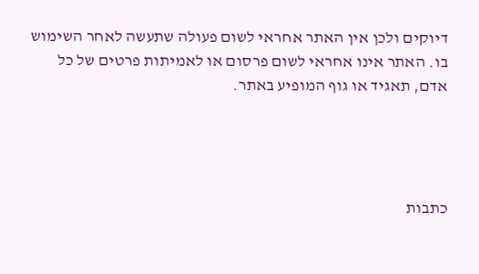דיוקים ולכן אין האתר אחראי לשום פעולה שתעשה לאחר השימוש בו. האתר אינו אחראי לשום פרסום או לאמיתות פרטים של כל אדם, תאגיד או גוף המופיע באתר.




כתבות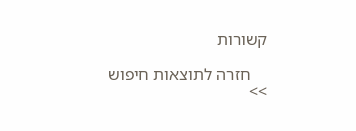קשורות

    חזרה לתוצאות חיפוש >>